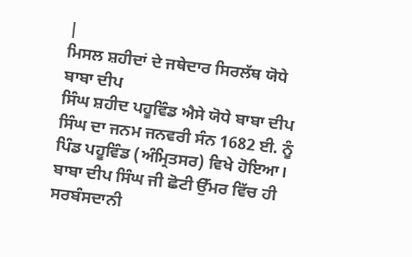|
ਮਿਸਲ ਸ਼ਹੀਦਾਂ ਦੇ ਜਥੇਦਾਰ ਸਿਰਲੱਥ ਯੋਧੇ ਬਾਬਾ ਦੀਪ
ਸਿੰਘ ਸ਼ਹੀਦ ਪਹੂਵਿੰਡ ਐਸੇ ਯੋਧੇ ਬਾਬਾ ਦੀਪ ਸਿੰਘ ਦਾ ਜਨਮ ਜਨਵਰੀ ਸੰਨ 1682 ਈ. ਨੂੰ ਪਿੰਡ ਪਹੂਵਿੰਡ (ਅੰਮ੍ਰਿਤਸਰ) ਵਿਖੇ ਹੋਇਆ। ਬਾਬਾ ਦੀਪ ਸਿੰਘ ਜੀ ਛੋਟੀ ਉੱਮਰ ਵਿੱਚ ਹੀ ਸਰਬੰਸਦਾਨੀ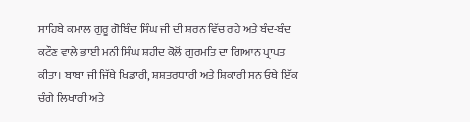ਸਾਹਿਬੇ ਕਮਾਲ ਗੁਰੂ ਗੋਬਿੰਦ ਸਿੰਘ ਜੀ ਦੀ ਸ਼ਰਨ ਵਿੱਚ ਰਹੇ ਅਤੇ ਬੰਦ-ਬੰਦ ਕਟੌਣ ਵਾਲੇ ਭਾਈ ਮਨੀ ਸਿੰਘ ਸ਼ਹੀਦ ਕੋਲੋਂ ਗੁਰਮਤਿ ਦਾ ਗਿਆਨ ਪ੍ਰਾਪਤ ਕੀਤਾ। ਬਾਬਾ ਜੀ ਜਿੱਥੇ ਖਿਡਾਰੀ, ਸ਼ਸ਼ਤਰਧਾਰੀ ਅਤੇ ਸ਼ਿਕਾਰੀ ਸਨ ਓਥੇ ਇੱਕ ਚੰਗੇ ਲਿਖਾਰੀ ਅਤੇ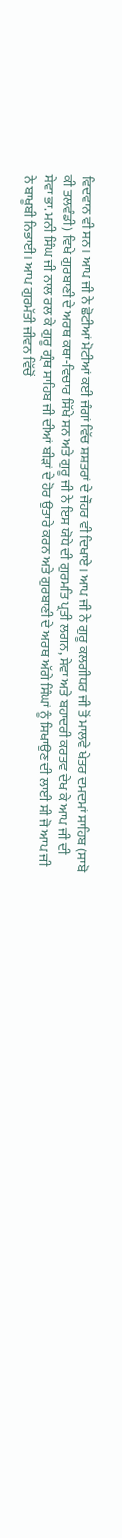ਵਿਦਵਾਨ ਵੀ ਸਨ। ਆਪ ਜੀ ਨੇ ਛੋਟੀਆਂ ਮੋਟੀਆਂ ਕਈ ਜੰਗਾਂ ਵਿੱਚ ਸ਼ਸ਼ਤਰਾਂ ਦੇ ਜੌਹਰ ਵੀ ਦਿਖਾਏ। ਆਪ ਜੀ ਨੇ ਗੁਰੂ ਕਲਗੀਧਰ ਜੀ ਤੋਂ ਮਾਲਵੇ ਖੇਤਰ ਦਮਦਮਾਂ ਸਾਹਿਬ (ਸਾਬੋ ਕੀ ਤਲਵੰਡੀ) ਵਿਖੇ ਗੁਰਬਾਣੀ ਦੇ ਅਰਥ ਕਥਾ-ਵਿਚਾਰ ਸਿੱਖੇ ਸਨ ਅਤੇ ਗੁਰੂ ਜੀ ਨੇ ਇਸ ਯੋਧੇ ਦੀ ਗੁਰਮਤਿ ਪ੍ਰਤੀ ਲਗਨ, ਸੇਵਾ ਅਤੇ ਬਹਾਦਰੀ ਕਰਤਵ ਦੇਖ ਕੇ ਆਪ ਜੀ ਦੀ ਸੇਵਾ ਭਾ. ਮਨੀ ਸਿੰਘ ਜੀ ਨਾਲ ਰਲ ਕੇ ਗੁਰੂ ਗ੍ਰੰਥ ਸਾਹਿਬ ਜੀ ਦੀਆਂ ਬੀੜਾਂ ਦੇ ਹੋਰ ਉਤਾਰੇ ਕਰਨ ਅਤੇ ਗੁਰਬਾਣੀ ਦੇ ਅਰਥ ਅੱਗੇ ਸਿੰਘਾਂ ਨੂੰ ਸਿਖਾਉਣ ਦੀ ਲਾਈ ਸੀ ਜੋ ਆਪ ਜੀ ਨੇ ਬਾਖੂਬੀ ਨਿਭਾਈ। ਆਪ ਗੁਰਮੱਤੀ ਜੀਵਨ ਵਿੱਚੋਂ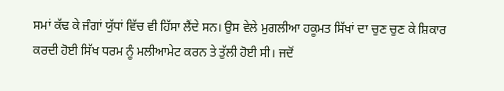ਸਮਾਂ ਕੱਢ ਕੇ ਜੰਗਾਂ ਯੁੱਧਾਂ ਵਿੱਚ ਵੀ ਹਿੱਸਾ ਲੈਂਦੇ ਸਨ। ਉਸ ਵੇਲੇ ਮੁਗਲੀਆ ਹਕੂਮਤ ਸਿੱਖਾਂ ਦਾ ਚੁਣ ਚੁਣ ਕੇ ਸ਼ਿਕਾਰ ਕਰਦੀ ਹੋਈ ਸਿੱਖ ਧਰਮ ਨੂੰ ਮਲੀਆਮੇਟ ਕਰਨ ਤੇ ਤੁੱਲੀ ਹੋਈ ਸੀ। ਜਦੋਂ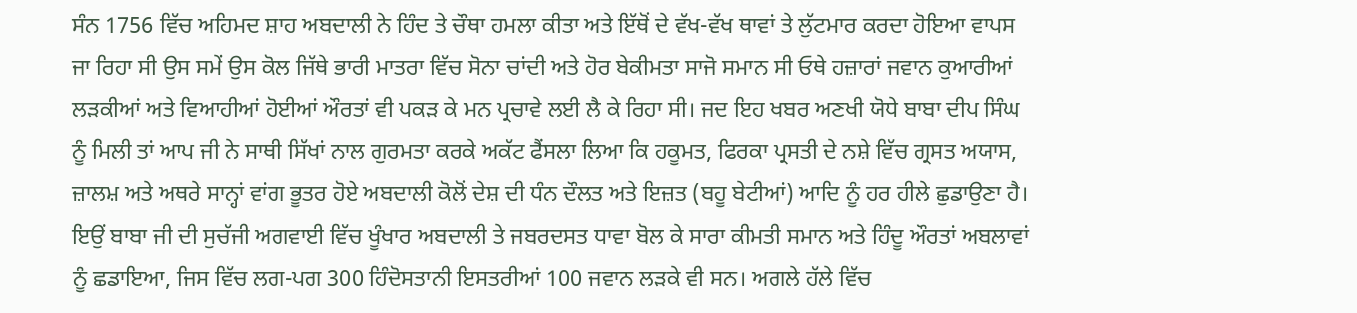ਸੰਨ 1756 ਵਿੱਚ ਅਹਿਮਦ ਸ਼ਾਹ ਅਬਦਾਲੀ ਨੇ ਹਿੰਦ ਤੇ ਚੌਥਾ ਹਮਲਾ ਕੀਤਾ ਅਤੇ ਇੱਥੋਂ ਦੇ ਵੱਖ-ਵੱਖ ਥਾਵਾਂ ਤੇ ਲੁੱਟਮਾਰ ਕਰਦਾ ਹੋਇਆ ਵਾਪਸ ਜਾ ਰਿਹਾ ਸੀ ਉਸ ਸਮੇਂ ਉਸ ਕੋਲ ਜਿੱਥੇ ਭਾਰੀ ਮਾਤਰਾ ਵਿੱਚ ਸੋਨਾ ਚਾਂਦੀ ਅਤੇ ਹੋਰ ਬੇਕੀਮਤਾ ਸਾਜੋ ਸਮਾਨ ਸੀ ਓਥੇ ਹਜ਼ਾਰਾਂ ਜਵਾਨ ਕੁਆਰੀਆਂ ਲੜਕੀਆਂ ਅਤੇ ਵਿਆਹੀਆਂ ਹੋਈਆਂ ਔਰਤਾਂ ਵੀ ਪਕੜ ਕੇ ਮਨ ਪ੍ਰਚਾਵੇ ਲਈ ਲੈ ਕੇ ਰਿਹਾ ਸੀ। ਜਦ ਇਹ ਖਬਰ ਅਣਖੀ ਯੋਧੇ ਬਾਬਾ ਦੀਪ ਸਿੰਘ ਨੂੰ ਮਿਲੀ ਤਾਂ ਆਪ ਜੀ ਨੇ ਸਾਥੀ ਸਿੱਖਾਂ ਨਾਲ ਗੁਰਮਤਾ ਕਰਕੇ ਅਕੱਟ ਫੈਂਸਲਾ ਲਿਆ ਕਿ ਹਕੂਮਤ, ਫਿਰਕਾ ਪ੍ਰਸਤੀ ਦੇ ਨਸ਼ੇ ਵਿੱਚ ਗ੍ਰਸਤ ਅਯਾਸ, ਜ਼ਾਲਮ਼ ਅਤੇ ਅਥਰੇ ਸਾਨ੍ਹਾਂ ਵਾਂਗ ਭੂਤਰ ਹੋਏ ਅਬਦਾਲੀ ਕੋਲੋਂ ਦੇਸ਼ ਦੀ ਧੰਨ ਦੌਲਤ ਅਤੇ ਇਜ਼ਤ (ਬਹੂ ਬੇਟੀਆਂ) ਆਦਿ ਨੂੰ ਹਰ ਹੀਲੇ ਛੁਡਾਉਣਾ ਹੈ। ਇਉਂ ਬਾਬਾ ਜੀ ਦੀ ਸੁਚੱਜੀ ਅਗਵਾਈ ਵਿੱਚ ਖੂੰਖਾਰ ਅਬਦਾਲੀ ਤੇ ਜਬਰਦਸਤ ਧਾਵਾ ਬੋਲ ਕੇ ਸਾਰਾ ਕੀਮਤੀ ਸਮਾਨ ਅਤੇ ਹਿੰਦੂ ਔਰਤਾਂ ਅਬਲਾਵਾਂ ਨੂੰ ਛਡਾਇਆ, ਜਿਸ ਵਿੱਚ ਲਗ-ਪਗ 300 ਹਿੰਦੋਸਤਾਨੀ ਇਸਤਰੀਆਂ 100 ਜਵਾਨ ਲੜਕੇ ਵੀ ਸਨ। ਅਗਲੇ ਹੱਲੇ ਵਿੱਚ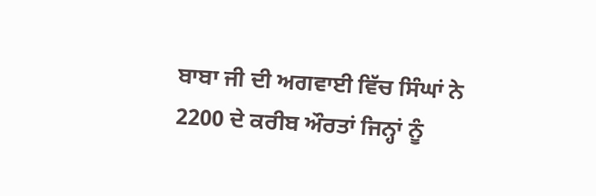ਬਾਬਾ ਜੀ ਦੀ ਅਗਵਾਈ ਵਿੱਚ ਸਿੰਘਾਂ ਨੇ 2200 ਦੇ ਕਰੀਬ ਔਰਤਾਂ ਜਿਨ੍ਹਾਂ ਨੂੰ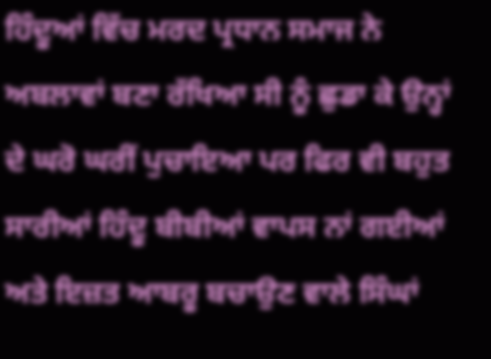ਹਿੰਦੂਆਂ ਵਿੱਚ ਮਰਦ ਪ੍ਰਧਾਨ ਸਮਾਜ ਨੇ ਅਬਲਾਵਾਂ ਬਣਾ ਰੱਖਿਆ ਸੀ ਨੂੰ ਛੁਡਾ ਕੇ ਉਨ੍ਹਾਂ ਦੇ ਘਰੋ ਘਰੀਂ ਪੁਚਾਇਆ ਪਰ ਫਿਰ ਵੀ ਬਹੁਤ ਸਾਰੀਆਂ ਹਿੰਦੂ ਬੀਬੀਆਂ ਵਾਪਸ ਨਾਂ ਗਈਆਂ ਅਤੇ ਇਜ਼ਤ ਆਬਰੂ ਬਚਾਉਣ ਵਾਲੇ ਸਿੰਘਾਂ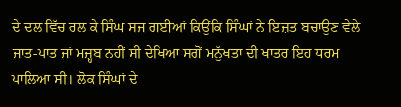ਦੇ ਦਲ ਵਿੱਚ ਰਲ ਕੇ ਸਿੰਘ ਸਜ ਗਈਆਂ ਕਿਉਂਕਿ ਸਿੰਘਾਂ ਨੇ ਇਜ਼ਤ ਬਚਾਉਣ ਵੇਲੇ ਜਾਤ-ਪਾਤ ਜਾਂ ਮਜ਼੍ਹਬ ਨਹੀਂ ਸੀ ਦੇਖਿਆ ਸਗੋਂ ਮਨੁੱਖਤਾ ਦੀ ਖਾਤਰ ਇਹ ਧਰਮ ਪਾਲਿਆ ਸੀ। ਲੋਕ ਸਿੰਘਾਂ ਦੇ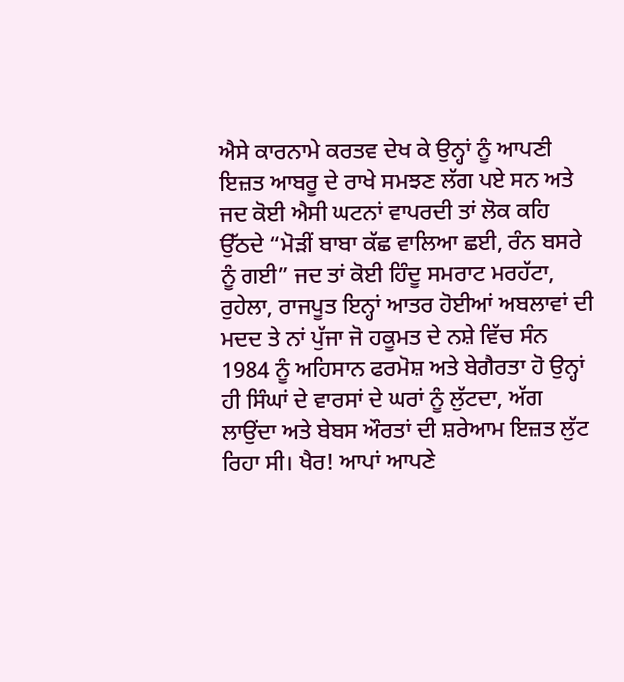ਐਸੇ ਕਾਰਨਾਮੇ ਕਰਤਵ ਦੇਖ ਕੇ ਉਨ੍ਹਾਂ ਨੂੰ ਆਪਣੀ ਇਜ਼ਤ ਆਬਰੂ ਦੇ ਰਾਖੇ ਸਮਝਣ ਲੱਗ ਪਏ ਸਨ ਅਤੇ ਜਦ ਕੋਈ ਐਸੀ ਘਟਨਾਂ ਵਾਪਰਦੀ ਤਾਂ ਲੋਕ ਕਹਿ ਉੱਠਦੇ “ਮੋੜੀਂ ਬਾਬਾ ਕੱਛ ਵਾਲਿਆ ਛਈ, ਰੰਨ ਬਸਰੇ ਨੂੰ ਗਈ” ਜਦ ਤਾਂ ਕੋਈ ਹਿੰਦੂ ਸਮਰਾਟ ਮਰਹੱਟਾ, ਰੁਹੇਲਾ, ਰਾਜਪੂਤ ਇਨ੍ਹਾਂ ਆਤਰ ਹੋਈਆਂ ਅਬਲਾਵਾਂ ਦੀ ਮਦਦ ਤੇ ਨਾਂ ਪੁੱਜਾ ਜੋ ਹਕੂਮਤ ਦੇ ਨਸ਼ੇ ਵਿੱਚ ਸੰਨ 1984 ਨੂੰ ਅਹਿਸਾਨ ਫਰਮੋਸ਼ ਅਤੇ ਬੇਗੈਰਤਾ ਹੋ ਉਨ੍ਹਾਂ ਹੀ ਸਿੰਘਾਂ ਦੇ ਵਾਰਸਾਂ ਦੇ ਘਰਾਂ ਨੂੰ ਲੁੱਟਦਾ, ਅੱਗ ਲਾਉਂਦਾ ਅਤੇ ਬੇਬਸ ਔਰਤਾਂ ਦੀ ਸ਼ਰੇਆਮ ਇਜ਼ਤ ਲੁੱਟ ਰਿਹਾ ਸੀ। ਖੈਰ! ਆਪਾਂ ਆਪਣੇ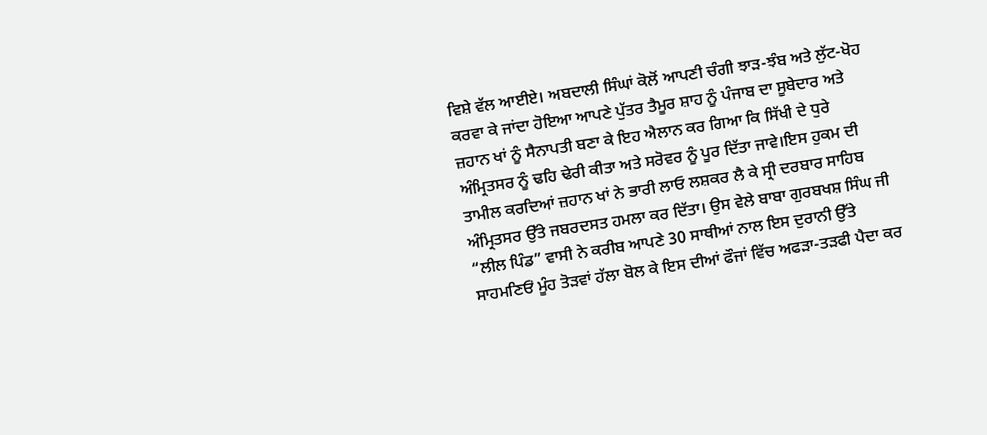ਵਿਸ਼ੇ ਵੱਲ ਆਈਏ। ਅਬਦਾਲੀ ਸਿੰਘਾਂ ਕੋਲੋਂ ਆਪਣੀ ਚੰਗੀ ਝਾੜ-ਝੰਬ ਅਤੇ ਲੁੱਟ-ਖੋਹ ਕਰਵਾ ਕੇ ਜਾਂਦਾ ਹੋਇਆ ਆਪਣੇ ਪੁੱਤਰ ਤੈਮੂਰ ਸ਼ਾਹ ਨੂੰ ਪੰਜਾਬ ਦਾ ਸੂਬੇਦਾਰ ਅਤੇ ਜ਼ਹਾਨ ਖਾਂ ਨੂੰ ਸੈਨਾਪਤੀ ਬਣਾ ਕੇ ਇਹ ਐਲਾਨ ਕਰ ਗਿਆ ਕਿ ਸਿੱਖੀ ਦੇ ਧੁਰੇ ਅੰਮ੍ਰਿਤਸਰ ਨੂੰ ਢਹਿ ਢੇਰੀ ਕੀਤਾ ਅਤੇ ਸਰੋਵਰ ਨੂੰ ਪੂਰ ਦਿੱਤਾ ਜਾਵੇ।ਇਸ ਹੁਕਮ ਦੀ ਤਾਮੀਲ ਕਰਦਿਆਂ ਜ਼ਹਾਨ ਖਾਂ ਨੇ ਭਾਰੀ ਲਾਓ ਲਸ਼ਕਰ ਲੈ ਕੇ ਸ੍ਰੀ ਦਰਬਾਰ ਸਾਹਿਬ ਅੰਮ੍ਰਿਤਸਰ ਉੱਤੇ ਜਬਰਦਸਤ ਹਮਲਾ ਕਰ ਦਿੱਤਾ। ਉਸ ਵੇਲੇ ਬਾਬਾ ਗੁਰਬਖਸ਼ ਸਿੰਘ ਜੀ “ਲੀਲ ਪਿੰਡ” ਵਾਸੀ ਨੇ ਕਰੀਬ ਆਪਣੇ 30 ਸਾਥੀਆਂ ਨਾਲ ਇਸ ਦੁਰਾਨੀ ਉੱਤੇ ਸਾਹਮਣਿਓਂ ਮੂੰਹ ਤੋੜਵਾਂ ਹੱਲਾ ਬੋਲ ਕੇ ਇਸ ਦੀਆਂ ਫੌਜਾਂ ਵਿੱਚ ਅਫੜਾ-ਤੜਫੀ ਪੈਦਾ ਕਰ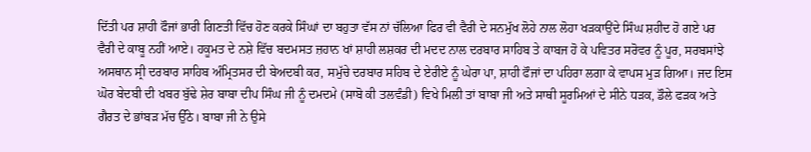ਦਿੱਤੀ ਪਰ ਸ਼ਾਹੀ ਫੌਜਾਂ ਭਾਰੀ ਗਿਣਤੀ ਵਿੱਚ ਹੋਣ ਕਰਕੇ ਸਿੰਘਾਂ ਦਾ ਬਹੁਤਾ ਵੱਸ ਨਾਂ ਚੱਲਿਆ ਫਿਰ ਵੀ ਵੈਰੀ ਦੇ ਸਨਮੁੱਖ ਲੋਹੇ ਨਾਲ ਲੋਹਾ ਖੜਕਾਉਂਦੇ ਸਿੰਘ ਸ਼ਹੀਦ ਹੋ ਗਏ ਪਰ ਵੈਰੀ ਦੇ ਕਾਬੂ ਨਹੀਂ ਆਏ। ਹਕੂਮਤ ਦੇ ਨਸ਼ੇ ਵਿੱਚ ਬਦਮਸਤ ਜ਼ਹਾਨ ਖਾਂ ਸ਼ਾਹੀ ਲਸ਼ਕਰ ਦੀ ਮਦਦ ਨਾਲ ਦਰਬਾਰ ਸਾਹਿਬ ਤੇ ਕਾਬਜ ਹੋ ਕੇ ਪਵਿਤਰ ਸਰੋਵਰ ਨੂੰ ਪੂਰ, ਸਰਬਸਾਂਝੇ ਅਸਥਾਨ ਸ੍ਰੀ ਦਰਬਾਰ ਸਾਹਿਬ ਅੰਮ੍ਰਿਤਸਰ ਦੀ ਬੇਅਦਬੀ ਕਰ, ਸਮੁੱਚੇ ਦਰਬਾਰ ਸਹਿਬ ਦੇ ਏਰੀਏ ਨੂੰ ਘੇਰਾ ਪਾ, ਸ਼ਾਹੀ ਫੌਜਾਂ ਦਾ ਪਹਿਰਾ ਲਗਾ ਕੇ ਵਾਪਸ ਮੁੜ ਗਿਆ। ਜਦ ਇਸ ਘੋਰ ਬੇਦਬੀ ਦੀ ਖਬਰ ਬੁੱਢੇ ਸ਼ੇਰ ਬਾਬਾ ਦੀਪ ਸਿੰਘ ਜੀ ਨੂੰ ਦਮਦਮੇ (ਸਾਬੋ ਕੀ ਤਲਵੰਡੀ) ਵਿਖੇ ਮਿਲੀ ਤਾਂ ਬਾਬਾ ਜੀ ਅਤੇ ਸਾਥੀ ਸੂਰਮਿਆਂ ਦੇ ਸੀਨੇ ਧੜਕ, ਡੌਲੇ ਫੜਕ ਅਤੇ ਗੈਰਤ ਦੇ ਭਾਂਬੜ ਮੱਚ ਉੱਠੇ। ਬਾਬਾ ਜੀ ਨੇ ਉਸੇ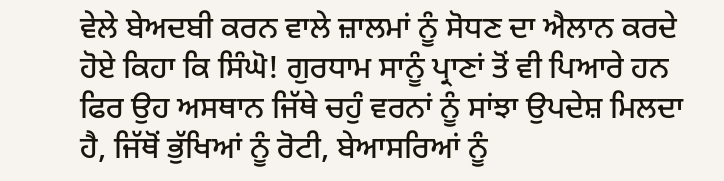ਵੇਲੇ ਬੇਅਦਬੀ ਕਰਨ ਵਾਲੇ ਜ਼ਾਲਮਾਂ ਨੂੰ ਸੋਧਣ ਦਾ ਐਲਾਨ ਕਰਦੇ ਹੋਏ ਕਿਹਾ ਕਿ ਸਿੰਘੋ! ਗੁਰਧਾਮ ਸਾਨੂੰ ਪ੍ਰਾਣਾਂ ਤੋਂ ਵੀ ਪਿਆਰੇ ਹਨ ਫਿਰ ਉਹ ਅਸਥਾਨ ਜਿੱਥੇ ਚਹੁੰ ਵਰਨਾਂ ਨੂੰ ਸਾਂਝਾ ਉਪਦੇਸ਼ ਮਿਲਦਾ ਹੈ, ਜਿੱਥੋਂ ਭੁੱਖਿਆਂ ਨੂੰ ਰੋਟੀ, ਬੇਆਸਰਿਆਂ ਨੂੰ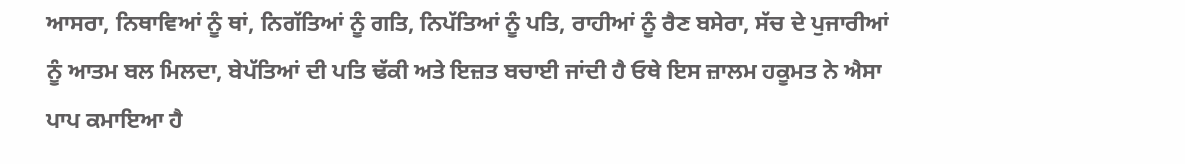ਆਸਰਾ, ਨਿਥਾਵਿਆਂ ਨੂੰ ਥਾਂ, ਨਿਗੱਤਿਆਂ ਨੂੰ ਗਤਿ, ਨਿਪੱਤਿਆਂ ਨੂੰ ਪਤਿ, ਰਾਹੀਆਂ ਨੂੰ ਰੈਣ ਬਸੇਰਾ, ਸੱਚ ਦੇ ਪੁਜਾਰੀਆਂ ਨੂੰ ਆਤਮ ਬਲ ਮਿਲਦਾ, ਬੇਪੱਤਿਆਂ ਦੀ ਪਤਿ ਢੱਕੀ ਅਤੇ ਇਜ਼ਤ ਬਚਾਈ ਜਾਂਦੀ ਹੈ ਓਥੇ ਇਸ ਜ਼ਾਲਮ ਹਕੂਮਤ ਨੇ ਐਸਾ ਪਾਪ ਕਮਾਇਆ ਹੈ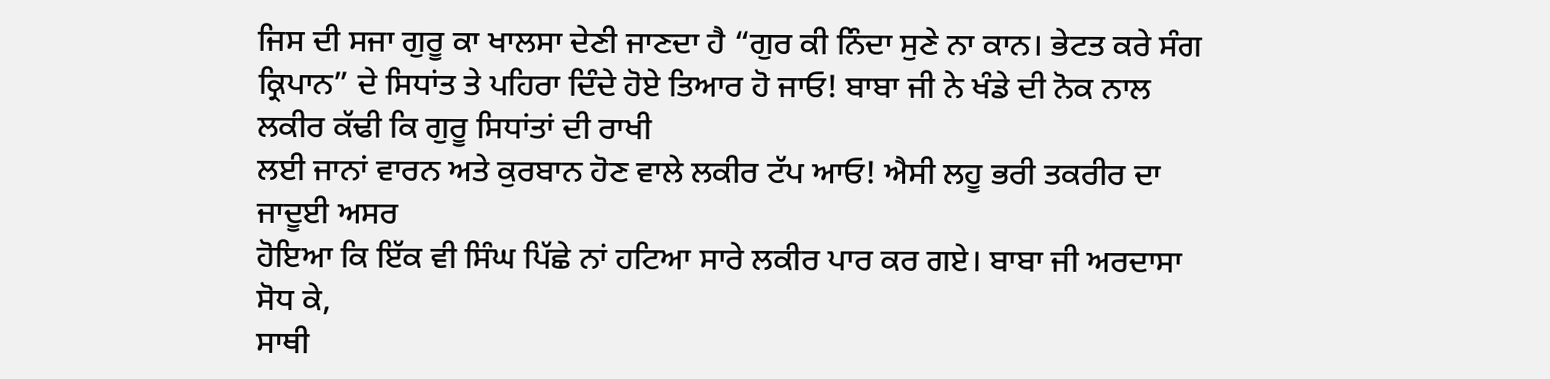ਜਿਸ ਦੀ ਸਜਾ ਗੁਰੂ ਕਾ ਖਾਲਸਾ ਦੇਣੀ ਜਾਣਦਾ ਹੈ “ਗੁਰ ਕੀ ਨਿੰਦਾ ਸੁਣੇ ਨਾ ਕਾਨ। ਭੇਟਤ ਕਰੇ ਸੰਗ ਕ੍ਰਿਪਾਨ” ਦੇ ਸਿਧਾਂਤ ਤੇ ਪਹਿਰਾ ਦਿੰਦੇ ਹੋਏ ਤਿਆਰ ਹੋ ਜਾਓ! ਬਾਬਾ ਜੀ ਨੇ ਖੰਡੇ ਦੀ ਨੋਕ ਨਾਲ ਲਕੀਰ ਕੱਢੀ ਕਿ ਗੁਰੂ ਸਿਧਾਂਤਾਂ ਦੀ ਰਾਖੀ
ਲਈ ਜਾਨਾਂ ਵਾਰਨ ਅਤੇ ਕੁਰਬਾਨ ਹੋਣ ਵਾਲੇ ਲਕੀਰ ਟੱਪ ਆਓ! ਐਸੀ ਲਹੂ ਭਰੀ ਤਕਰੀਰ ਦਾ ਜਾਦੂਈ ਅਸਰ
ਹੋਇਆ ਕਿ ਇੱਕ ਵੀ ਸਿੰਘ ਪਿੱਛੇ ਨਾਂ ਹਟਿਆ ਸਾਰੇ ਲਕੀਰ ਪਾਰ ਕਰ ਗਏ। ਬਾਬਾ ਜੀ ਅਰਦਾਸਾ ਸੋਧ ਕੇ,
ਸਾਥੀ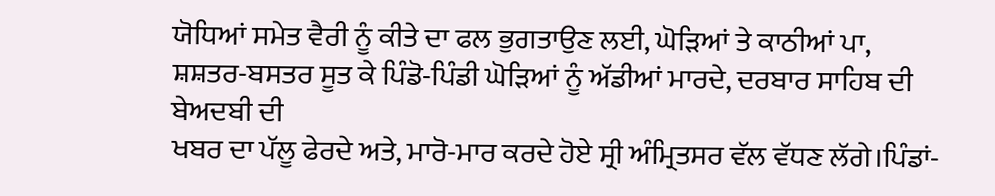ਯੋਧਿਆਂ ਸਮੇਤ ਵੈਰੀ ਨੂੰ ਕੀਤੇ ਦਾ ਫਲ ਭੁਗਤਾਉਣ ਲਈ, ਘੋੜਿਆਂ ਤੇ ਕਾਠੀਆਂ ਪਾ,
ਸ਼ਸ਼ਤਰ-ਬਸਤਰ ਸੂਤ ਕੇ ਪਿੰਡੋ-ਪਿੰਡੀ ਘੋੜਿਆਂ ਨੂੰ ਅੱਡੀਆਂ ਮਾਰਦੇ, ਦਰਬਾਰ ਸਾਹਿਬ ਦੀ ਬੇਅਦਬੀ ਦੀ
ਖਬਰ ਦਾ ਪੱਲੂ ਫੇਰਦੇ ਅਤੇ, ਮਾਰੋ-ਮਾਰ ਕਰਦੇ ਹੋਏ ਸ੍ਰੀ ਅੰਮ੍ਰਿਤਸਰ ਵੱਲ ਵੱਧਣ ਲੱਗੇ।ਪਿੰਡਾਂ-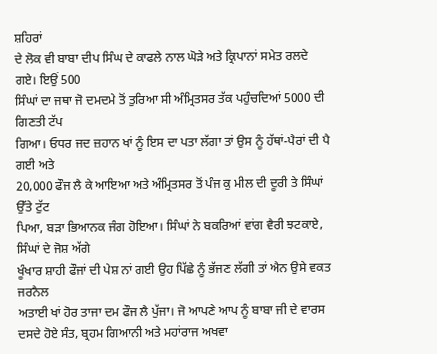ਸ਼ਹਿਰਾਂ
ਦੇ ਲੋਕ ਵੀ ਬਾਬਾ ਦੀਪ ਸਿੰਘ ਦੇ ਕਾਫਲੇ ਨਾਲ ਘੋੜੇ ਅਤੇ ਕ੍ਰਿਪਾਨਾਂ ਸਮੇਤ ਰਲਦੇ ਗਏ। ਇਉਂ 500
ਸਿੰਘਾਂ ਦਾ ਜਥਾ ਜੋ ਦਮਦਮੇ ਤੋਂ ਤੁਰਿਆ ਸੀ ਅੰਮ੍ਰਿਤਸਰ ਤੱਕ ਪਹੁੰਚਦਿਆਂ 5000 ਦੀ ਗਿਣਤੀ ਟੱਪ
ਗਿਆ। ਓਧਰ ਜਦ ਜ਼ਹਾਨ ਖਾਂ ਨੂੰ ਇਸ ਦਾ ਪਤਾ ਲੱਗਾ ਤਾਂ ਉਸ ਨੂੰ ਹੱਥਾਂ-ਪੈਰਾਂ ਦੀ ਪੈ ਗਈ ਅਤੇ
20,000 ਫੌਜ ਲੈ ਕੇ ਆਇਆ ਅਤੇ ਅੰਮ੍ਰਿਤਸਰ ਤੋਂ ਪੰਜ ਕੁ ਮੀਲ ਦੀ ਦੂਰੀ ਤੇ ਸਿੰਘਾਂ ਉੱਤੇ ਟੁੱਟ
ਪਿਆ, ਬੜਾ ਭਿਆਨਕ ਜੰਗ ਹੋਇਆ। ਸਿੰਘਾਂ ਨੇ ਬਕਰਿਆਂ ਵਾਂਗ ਵੈਰੀ ਝਟਕਾਏ, ਸਿੰਘਾਂ ਦੇ ਜੋਸ਼ ਅੱਗੇ
ਖੂੰਖਾਰ ਸ਼ਾਹੀ ਫੌਜਾਂ ਦੀ ਪੇਸ਼ ਨਾਂ ਗਈ ਉਹ ਪਿੱਛੇ ਨੂੰ ਭੱਜਣ ਲੱਗੀ ਤਾਂ ਐਨ ਉਸੇ ਵਕਤ ਜਰਨੈਲ
ਅਤਾਈ ਖਾਂ ਹੋਰ ਤਾਜਾ ਦਮ ਫੌਜ ਲੈ ਪੁੱਜਾ। ਜੋ ਆਪਣੇ ਆਪ ਨੂੰ ਬਾਬਾ ਜੀ ਦੇ ਵਾਰਸ ਦਸਦੇ ਹੋਏ ਸੰਤ, ਬ੍ਰਹਮ ਗਿਆਨੀ ਅਤੇ ਮਹਾਂਰਾਜ ਅਖਵਾ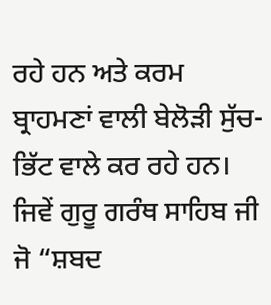ਰਹੇ ਹਨ ਅਤੇ ਕਰਮ ਬ੍ਰਾਹਮਣਾਂ ਵਾਲੀ ਬੇਲੋੜੀ ਸੁੱਚ-ਭਿੱਟ ਵਾਲੇ ਕਰ ਰਹੇ ਹਨ। ਜਿਵੇਂ ਗੁਰੂ ਗਰੰਥ ਸਾਹਿਬ ਜੀ ਜੋ “ਸ਼ਬਦ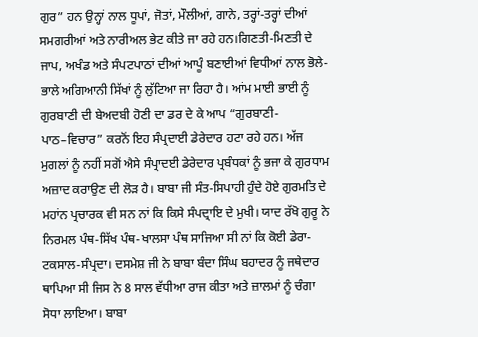ਗੁਰ” ਹਨ ਉਨ੍ਹਾਂ ਨਾਲ ਧੂਪਾਂ, ਜੋਤਾਂ, ਮੌਲੀਆਂ, ਗਾਨੇ, ਤਰ੍ਹਾਂ-ਤਰ੍ਹਾਂ ਦੀਆਂ ਸਮਗਰੀਆਂ ਅਤੇ ਨਾਰੀਅਲ ਭੇਟ ਕੀਤੇ ਜਾ ਰਹੇ ਹਨ।ਗਿਣਤੀ-ਮਿਣਤੀ ਦੇ ਜਾਪ, ਅਖੰਡ ਅਤੇ ਸੰਪਟਪਾਠਾਂ ਦੀਆਂ ਆਪੂੰ ਬਣਾਈਆਂ ਵਿਧੀਆਂ ਨਾਲ ਭੋਲੇ-ਭਾਲੇ ਅਗਿਆਨੀ ਸਿੱਖਾਂ ਨੂੰ ਲੁੱਟਿਆ ਜਾ ਰਿਹਾ ਹੈ। ਆਂਮ ਮਾਈ ਭਾਈ ਨੂੰ ਗੁਰਬਾਣੀ ਦੀ ਬੇਅਦਬੀ ਹੋਣੀ ਦਾ ਡਰ ਦੇ ਕੇ ਆਪ “ਗੁਰਬਾਣੀ-ਪਾਠ–ਵਿਚਾਰ” ਕਰਨੋਂ ਇਹ ਸੰਪ੍ਰਦਾਈ ਡੇਰੇਦਾਰ ਹਟਾ ਰਹੇ ਹਨ। ਅੱਜ ਮੁਗਲਾਂ ਨੂੰ ਨਹੀਂ ਸਗੋਂ ਐਸੇ ਸੰਪ੍ਰਾਦਈ ਡੇਰੇਦਾਰ ਪ੍ਰਬੰਧਕਾਂ ਨੂੰ ਭਜਾ ਕੇ ਗੁਰਧਾਮ ਅਜ਼ਾਦ ਕਰਾਉਣ ਦੀ ਲੋੜ ਹੈ। ਬਾਬਾ ਜੀ ਸੰਤ-ਸਿਪਾਹੀ ਹੁੰਦੇ ਹੋਏ ਗੁਰਮਤਿ ਦੇ ਮਹਾਂਨ ਪ੍ਰਚਾਰਕ ਵੀ ਸਨ ਨਾਂ ਕਿ ਕਿਸੇ ਸੰਪਦ੍ਰਾਇ ਦੇ ਮੁਖੀ। ਯਾਦ ਰੱਖੋ ਗੁਰੂ ਨੇ ਨਿਰਮਲ ਪੰਥ-ਸਿੱਖ ਪੰਥ-ਖਾਲਸਾ ਪੰਥ ਸਾਜਿਆ ਸੀ ਨਾਂ ਕਿ ਕੋਈ ਡੇਰਾ-ਟਕਸਾਲ-ਸੰਪ੍ਰਦਾ। ਦਸਮੇਸ਼ ਜੀ ਨੇ ਬਾਬਾ ਬੰਦਾ ਸਿੰਘ ਬਹਾਦਰ ਨੂੰ ਜਥੇਦਾਰ ਥਾਪਿਆ ਸੀ ਜਿਸ ਨੇ 8 ਸਾਲ ਵੱਧੀਆ ਰਾਜ ਕੀਤਾ ਅਤੇ ਜ਼ਾਲਮਾਂ ਨੂੰ ਚੰਗਾ ਸੋਧਾ ਲਾਇਆ। ਬਾਬਾ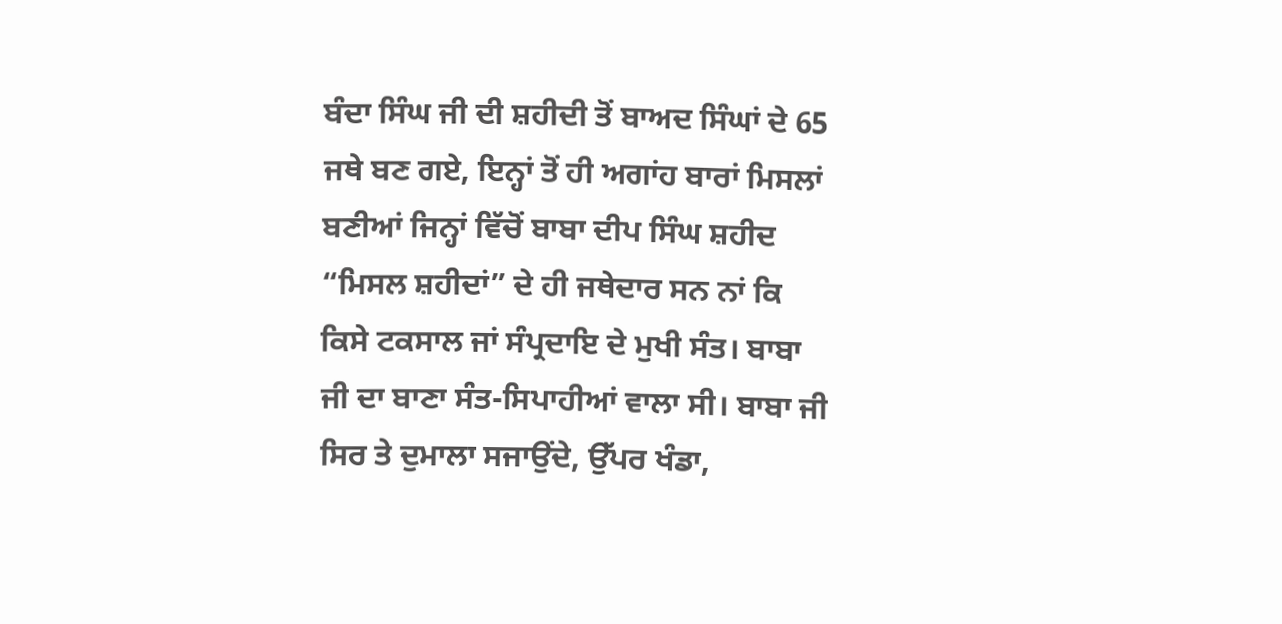ਬੰਦਾ ਸਿੰਘ ਜੀ ਦੀ ਸ਼ਹੀਦੀ ਤੋਂ ਬਾਅਦ ਸਿੰਘਾਂ ਦੇ 65 ਜਥੇ ਬਣ ਗਏ, ਇਨ੍ਹਾਂ ਤੋਂ ਹੀ ਅਗਾਂਹ ਬਾਰਾਂ ਮਿਸਲਾਂ ਬਣੀਆਂ ਜਿਨ੍ਹਾਂ ਵਿੱਚੋਂ ਬਾਬਾ ਦੀਪ ਸਿੰਘ ਸ਼ਹੀਦ “ਮਿਸਲ ਸ਼ਹੀਦਾਂ” ਦੇ ਹੀ ਜਥੇਦਾਰ ਸਨ ਨਾਂ ਕਿ ਕਿਸੇ ਟਕਸਾਲ ਜਾਂ ਸੰਪ੍ਰਦਾਇ ਦੇ ਮੁਖੀ ਸੰਤ। ਬਾਬਾ ਜੀ ਦਾ ਬਾਣਾ ਸੰਤ-ਸਿਪਾਹੀਆਂ ਵਾਲਾ ਸੀ। ਬਾਬਾ ਜੀ ਸਿਰ ਤੇ ਦੁਮਾਲਾ ਸਜਾਉਂਦੇ, ਉੱਪਰ ਖੰਡਾ,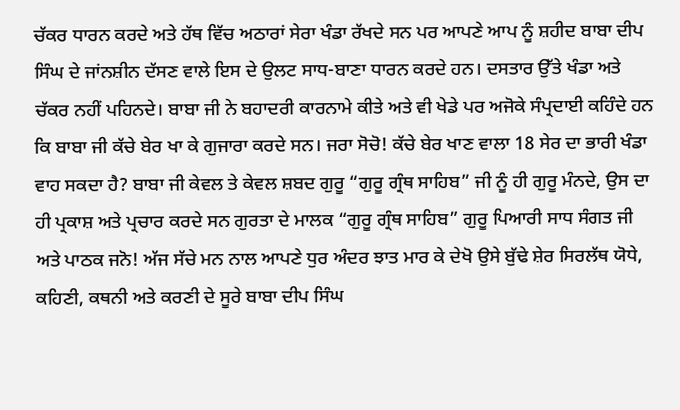ਚੱਕਰ ਧਾਰਨ ਕਰਦੇ ਅਤੇ ਹੱਥ ਵਿੱਚ ਅਠਾਰਾਂ ਸੇਰਾ ਖੰਡਾ ਰੱਖਦੇ ਸਨ ਪਰ ਆਪਣੇ ਆਪ ਨੂੰ ਸ਼ਹੀਦ ਬਾਬਾ ਦੀਪ ਸਿੰਘ ਦੇ ਜਾਂਨਸ਼ੀਨ ਦੱਸਣ ਵਾਲੇ ਇਸ ਦੇ ਉਲਟ ਸਾਧ-ਬਾਣਾ ਧਾਰਨ ਕਰਦੇ ਹਨ। ਦਸਤਾਰ ਉੱਤੇ ਖੰਡਾ ਅਤੇ ਚੱਕਰ ਨਹੀਂ ਪਹਿਨਦੇ। ਬਾਬਾ ਜੀ ਨੇ ਬਹਾਦਰੀ ਕਾਰਨਾਮੇ ਕੀਤੇ ਅਤੇ ਵੀ ਖੇਡੇ ਪਰ ਅਜੋਕੇ ਸੰਪ੍ਰਦਾਈ ਕਹਿੰਦੇ ਹਨ ਕਿ ਬਾਬਾ ਜੀ ਕੱਚੇ ਬੇਰ ਖਾ ਕੇ ਗੁਜਾਰਾ ਕਰਦੇ ਸਨ। ਜਰਾ ਸੋਚੋ! ਕੱਚੇ ਬੇਰ ਖਾਣ ਵਾਲਾ 18 ਸੇਰ ਦਾ ਭਾਰੀ ਖੰਡਾ ਵਾਹ ਸਕਦਾ ਹੈ? ਬਾਬਾ ਜੀ ਕੇਵਲ ਤੇ ਕੇਵਲ ਸ਼ਬਦ ਗੁਰੂ “ਗੁਰੂ ਗ੍ਰੰਥ ਸਾਹਿਬ” ਜੀ ਨੂੰ ਹੀ ਗੁਰੂ ਮੰਨਦੇ, ਉਸ ਦਾ ਹੀ ਪ੍ਰਕਾਸ਼ ਅਤੇ ਪ੍ਰਚਾਰ ਕਰਦੇ ਸਨ ਗੁਰਤਾ ਦੇ ਮਾਲਕ “ਗੁਰੂ ਗ੍ਰੰਥ ਸਾਹਿਬ” ਗੁਰੂ ਪਿਆਰੀ ਸਾਧ ਸੰਗਤ ਜੀ ਅਤੇ ਪਾਠਕ ਜਨੋ! ਅੱਜ ਸੱਚੇ ਮਨ ਨਾਲ ਆਪਣੇ ਧੁਰ ਅੰਦਰ ਝਾਤ ਮਾਰ ਕੇ ਦੇਖੋ ਉਸੇ ਬੁੱਢੇ ਸ਼ੇਰ ਸਿਰਲੱਥ ਯੋਧੇ, ਕਹਿਣੀ, ਕਥਨੀ ਅਤੇ ਕਰਣੀ ਦੇ ਸੂਰੇ ਬਾਬਾ ਦੀਪ ਸਿੰਘ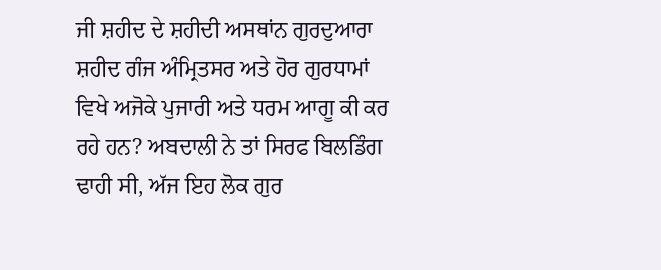ਜੀ ਸ਼ਹੀਦ ਦੇ ਸ਼ਹੀਦੀ ਅਸਥਾਂਨ ਗੁਰਦੁਆਰਾ ਸ਼ਹੀਦ ਗੰਜ ਅੰਮ੍ਰਿਤਸਰ ਅਤੇ ਹੋਰ ਗੁਰਧਾਮਾਂ ਵਿਖੇ ਅਜੋਕੇ ਪੁਜਾਰੀ ਅਤੇ ਧਰਮ ਆਗੂ ਕੀ ਕਰ ਰਹੇ ਹਨ? ਅਬਦਾਲੀ ਨੇ ਤਾਂ ਸਿਰਫ ਬਿਲਡਿੰਗ ਢਾਹੀ ਸੀ, ਅੱਜ ਇਹ ਲੋਕ ਗੁਰ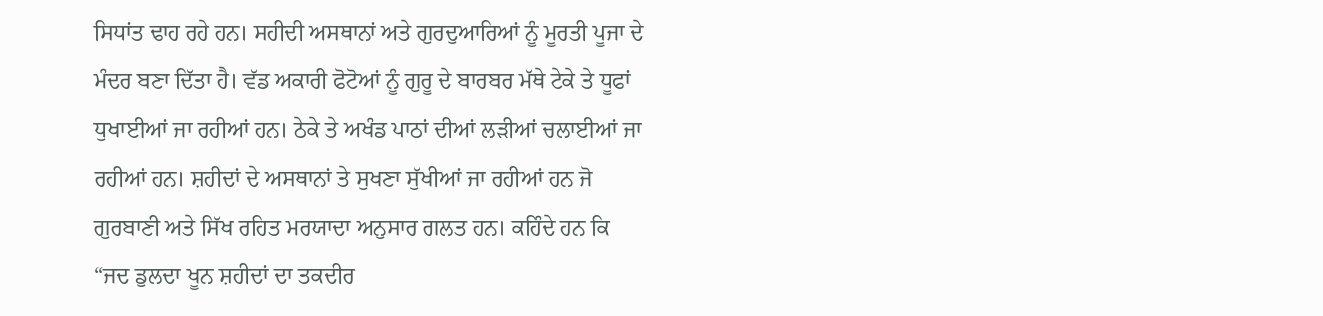ਸਿਧਾਂਤ ਢਾਹ ਰਹੇ ਹਨ। ਸਹੀਦੀ ਅਸਥਾਨਾਂ ਅਤੇ ਗੁਰਦੁਆਰਿਆਂ ਨੂੰ ਮੂਰਤੀ ਪੂਜਾ ਦੇ ਮੰਦਰ ਬਣਾ ਦਿੱਤਾ ਹੈ। ਵੱਡ ਅਕਾਰੀ ਫੋਟੋਆਂ ਨੂੰ ਗੁਰੂ ਦੇ ਬਾਰਬਰ ਮੱਥੇ ਟੇਕੇ ਤੇ ਧੂਫਾਂ ਧੁਖਾਈਆਂ ਜਾ ਰਹੀਆਂ ਹਨ। ਠੇਕੇ ਤੇ ਅਖੰਡ ਪਾਠਾਂ ਦੀਆਂ ਲੜੀਆਂ ਚਲਾਈਆਂ ਜਾ ਰਹੀਆਂ ਹਨ। ਸ਼ਹੀਦਾਂ ਦੇ ਅਸਥਾਨਾਂ ਤੇ ਸੁਖਣਾ ਸੁੱਖੀਆਂ ਜਾ ਰਹੀਆਂ ਹਨ ਜੋ ਗੁਰਬਾਣੀ ਅਤੇ ਸਿੱਖ ਰਹਿਤ ਮਰਯਾਦਾ ਅਨੁਸਾਰ ਗਲਤ ਹਨ। ਕਹਿੰਦੇ ਹਨ ਕਿ “ਜਦ ਡੁਲਦਾ ਖੂਨ ਸ਼ਹੀਦਾਂ ਦਾ ਤਕਦੀਰ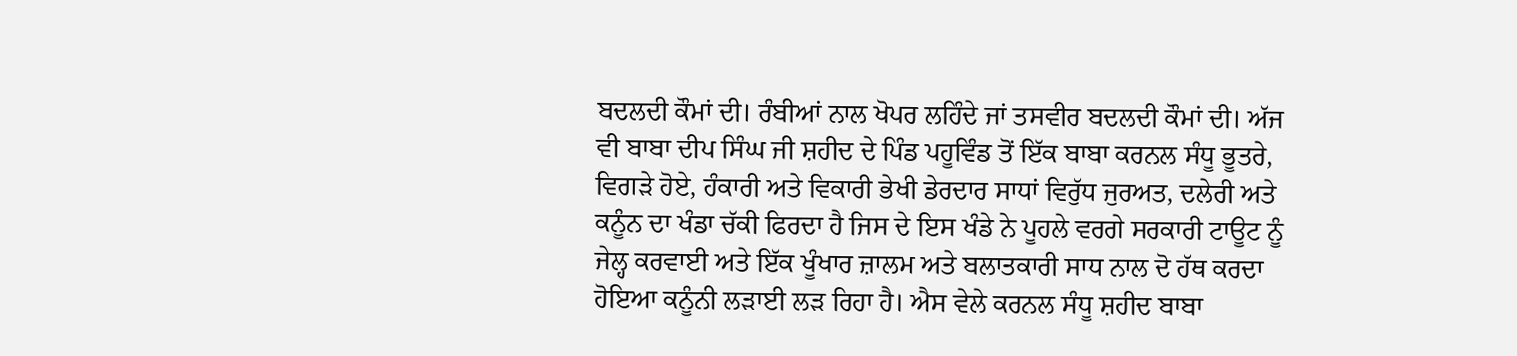ਬਦਲਦੀ ਕੌਮਾਂ ਦੀ। ਰੰਬੀਆਂ ਨਾਲ ਖੋਪਰ ਲਹਿੰਦੇ ਜਾਂ ਤਸਵੀਰ ਬਦਲਦੀ ਕੌਮਾਂ ਦੀ। ਅੱਜ ਵੀ ਬਾਬਾ ਦੀਪ ਸਿੰਘ ਜੀ ਸ਼ਹੀਦ ਦੇ ਪਿੰਡ ਪਹੂਵਿੰਡ ਤੋਂ ਇੱਕ ਬਾਬਾ ਕਰਨਲ ਸੰਧੂ ਭੂਤਰੇ, ਵਿਗੜੇ ਹੋਏ, ਹੰਕਾਰੀ ਅਤੇ ਵਿਕਾਰੀ ਭੇਖੀ ਡੇਰਦਾਰ ਸਾਧਾਂ ਵਿਰੁੱਧ ਜੁਰਅਤ, ਦਲੇਰੀ ਅਤੇ ਕਨੂੰਨ ਦਾ ਖੰਡਾ ਚੱਕੀ ਫਿਰਦਾ ਹੈ ਜਿਸ ਦੇ ਇਸ ਖੰਡੇ ਨੇ ਪੂਹਲੇ ਵਰਗੇ ਸਰਕਾਰੀ ਟਾਊਟ ਨੂੰ ਜੇਲ੍ਹ ਕਰਵਾਈ ਅਤੇ ਇੱਕ ਖੂੰਖਾਰ ਜ਼ਾਲਮ ਅਤੇ ਬਲਾਤਕਾਰੀ ਸਾਧ ਨਾਲ ਦੋ ਹੱਥ ਕਰਦਾ ਹੋਇਆ ਕਨੂੰਨੀ ਲੜਾਈ ਲੜ ਰਿਹਾ ਹੈ। ਐਸ ਵੇਲੇ ਕਰਨਲ ਸੰਧੂ ਸ਼ਹੀਦ ਬਾਬਾ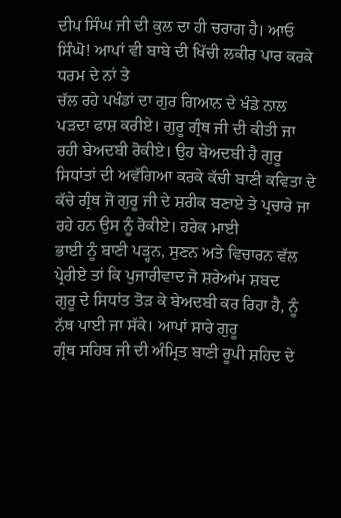ਦੀਪ ਸਿੰਘ ਜੀ ਦੀ ਕੁਲ ਦਾ ਹੀ ਚਰਾਗ ਹੈ। ਆਓ ਸਿੰਘੋ! ਆਪਾਂ ਵੀ ਬਾਬੇ ਦੀ ਖਿੱਚੀ ਲਕੀਰ ਪਾਰ ਕਰਕੇ ਧਰਮ ਦੇ ਨਾਂ ਤੇ
ਚੱਲ ਰਹੇ ਪਖੰਡਾਂ ਦਾ ਗੁਰ ਗਿਆਨ ਦੇ ਖੰਡੇ ਨਾਲ ਪੜਦਾ ਫਾਸ਼ ਕਰੀਏ। ਗੁਰੂ ਗ੍ਰੰਥ ਜੀ ਦੀ ਕੀਤੀ ਜਾ
ਰਹੀ ਬੇਅਦਬੀ ਰੋਕੀਏ। ਉਹ ਬੇਅਦਬੀ ਹੈ ਗੁਰੂ ਸਿਧਾਂਤਾਂ ਦੀ ਅਵੱਗਿਆ ਕਰਕੇ ਕੱਚੀ ਬਾਣੀ ਕਵਿਤਾ ਦੇ
ਕੱਚੇ ਗ੍ਰੰਥ ਜੋ ਗੁਰੂ ਜੀ ਦੇ ਸ਼ਰੀਕ ਬਣਾਏ ਤੇ ਪ੍ਰਚਾਰੇ ਜਾ ਰਹੇ ਹਨ ਉਸ ਨੂੰ ਰੋਕੀਏ। ਹਰੇਕ ਮਾਈ
ਭਾਈ ਨੂੰ ਬਾਣੀ ਪੜ੍ਹਨ, ਸੁਣਨ ਅਤੇ ਵਿਚਾਰਨ ਵੱਲ ਪ੍ਰੇਰੀਏ ਤਾਂ ਕਿ ਪੁਜਾਰੀਵਾਦ ਜੋ ਸ਼ਰੇਆਂਮ ਸ਼ਬਦ
ਗੁਰੂ ਦੇ ਸਿਧਾਂਤ ਤੋੜ ਕੇ ਬੇਅਦਬੀ ਕਰ ਰਿਹਾ ਹੈ, ਨੂੰ ਨੱਥ ਪਾਈ ਜਾ ਸੱਕੇ। ਆਪਾਂ ਸਾਰੇ ਗੁਰੂ
ਗ੍ਰੰਥ ਸਹਿਬ ਜੀ ਦੀ ਅੰਮ੍ਰਿਤ ਬਾਣੀ ਰੂਪੀ ਸ਼ਹਿਦ ਦੇ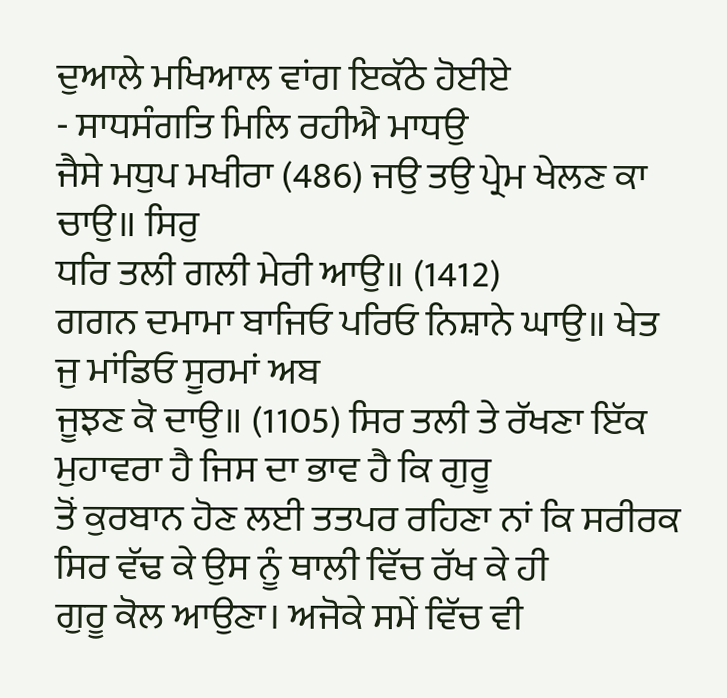ਦੁਆਲੇ ਮਖਿਆਲ ਵਾਂਗ ਇਕੱਠੇ ਹੋਈਏ
- ਸਾਧਸੰਗਤਿ ਮਿਲਿ ਰਹੀਐ ਮਾਧਉ
ਜੈਸੇ ਮਧੁਪ ਮਖੀਰਾ (486) ਜਉ ਤਉ ਪ੍ਰੇਮ ਖੇਲਣ ਕਾ ਚਾਉ॥ ਸਿਰੁ
ਧਰਿ ਤਲੀ ਗਲੀ ਮੇਰੀ ਆਉ॥ (1412)
ਗਗਨ ਦਮਾਮਾ ਬਾਜਿਓ ਪਰਿਓ ਨਿਸ਼ਾਨੇ ਘਾਉ॥ ਖੇਤ ਜੁ ਮਾਂਡਿਓ ਸੂਰਮਾਂ ਅਬ
ਜੂਝਣ ਕੋ ਦਾਉ॥ (1105) ਸਿਰ ਤਲੀ ਤੇ ਰੱਖਣਾ ਇੱਕ ਮੁਹਾਵਰਾ ਹੈ ਜਿਸ ਦਾ ਭਾਵ ਹੈ ਕਿ ਗੁਰੂ
ਤੋਂ ਕੁਰਬਾਨ ਹੋਣ ਲਈ ਤਤਪਰ ਰਹਿਣਾ ਨਾਂ ਕਿ ਸਰੀਰਕ ਸਿਰ ਵੱਢ ਕੇ ਉਸ ਨੂੰ ਥਾਲੀ ਵਿੱਚ ਰੱਖ ਕੇ ਹੀ
ਗੁਰੂ ਕੋਲ ਆਉਣਾ। ਅਜੋਕੇ ਸਮੇਂ ਵਿੱਚ ਵੀ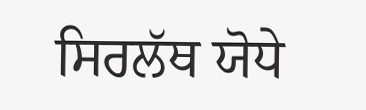ਸਿਰਲੱਥ ਯੋਧੇ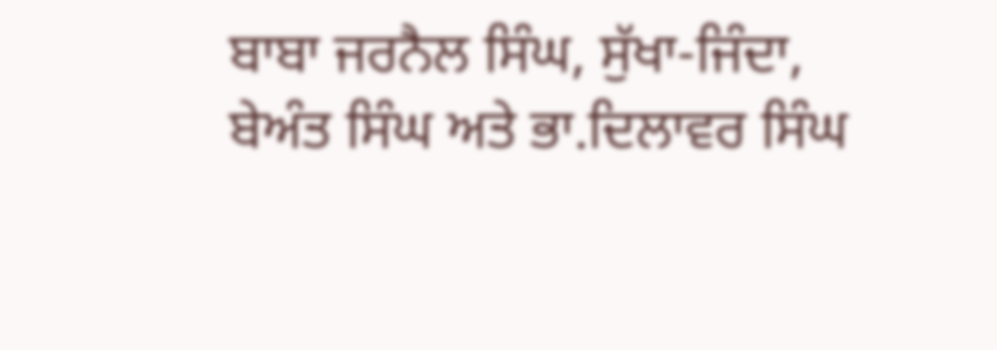ਬਾਬਾ ਜਰਨੈਲ ਸਿੰਘ, ਸੁੱਖਾ-ਜਿੰਦਾ,
ਬੇਅੰਤ ਸਿੰਘ ਅਤੇ ਭਾ.ਦਿਲਾਵਰ ਸਿੰਘ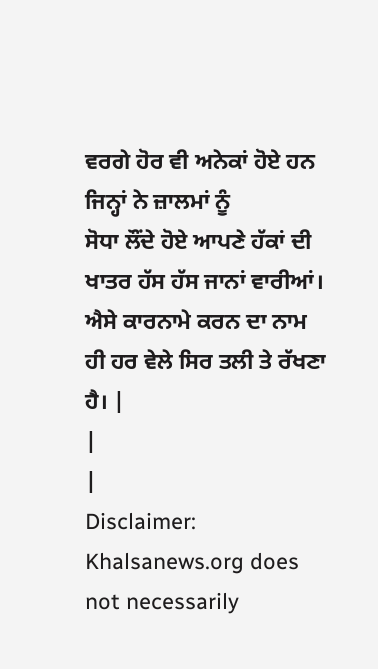ਵਰਗੇ ਹੋਰ ਵੀ ਅਨੇਕਾਂ ਹੋਏ ਹਨ ਜਿਨ੍ਹਾਂ ਨੇ ਜ਼ਾਲਮਾਂ ਨੂੰ
ਸੋਧਾ ਲੌਂਦੇ ਹੋਏ ਆਪਣੇ ਹੱਕਾਂ ਦੀ ਖਾਤਰ ਹੱਸ ਹੱਸ ਜਾਨਾਂ ਵਾਰੀਆਂ। ਐਸੇ ਕਾਰਨਾਮੇ ਕਰਨ ਦਾ ਨਾਮ
ਹੀ ਹਰ ਵੇਲੇ ਸਿਰ ਤਲੀ ਤੇ ਰੱਖਣਾ ਹੈ। |
|
|
Disclaimer: Khalsanews.org does not necessarily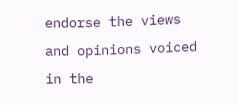endorse the views and opinions voiced in the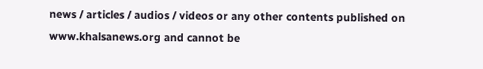news / articles / audios / videos or any other contents published on www.khalsanews.org and cannot be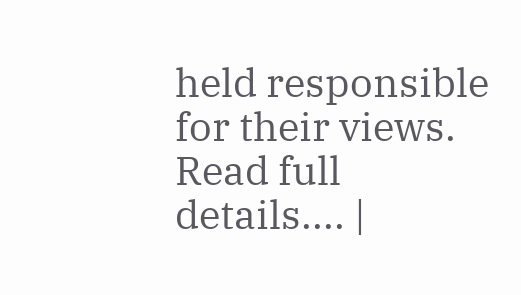held responsible for their views. Read full details.... |